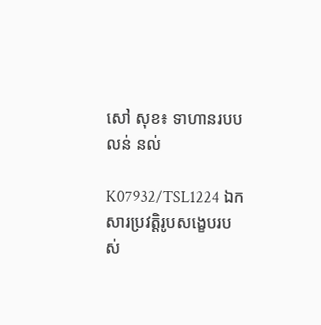សៅ សុខ៖ ទាហានរបប លន់ នល់

K07932/TSL1224 ឯកសារប្រវត្តិរូបសង្ខេបរបស់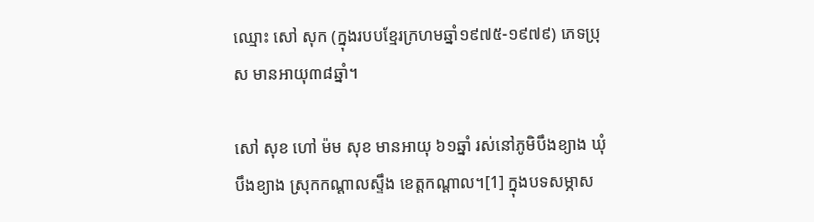ឈ្មោះ សៅ សុក (ក្នុងរបបខ្មែរក្រហមឆ្នាំ១៩៧៥-១៩៧៩) ភេទប្រុស មានអាយុ៣៨ឆ្នាំ។

សៅ សុខ ហៅ ម៉ម សុខ មានអាយុ ៦១ឆ្នាំ រស់នៅភូមិបឹងខ្យាង ឃុំបឹងខ្យាង ស្រុកកណ្តាលស្ទឹង ខេត្តកណ្តាល។[1] ក្នុងបទសម្ភាស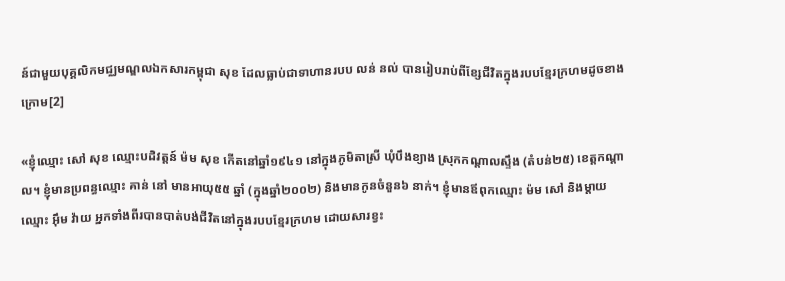ន៍ជាមួយបុគ្គលិកមជ្ឈមណ្ឌលឯកសារកម្ពុជា សុខ ដែលធ្លាប់ជាទាហានរបប លន់ នល់ បានរៀបរាប់ពីខ្សែជីវិតក្នុងរបបខ្មែរក្រហមដូចខាងក្រោម[2]

«ខ្ញុំឈ្មោះ សៅ សុខ ឈ្មោះបដិវត្តន៍ ម៉ម សុខ កើតនៅឆ្នាំ១៩៤១ នៅក្នុងភូមិតាស្រី ឃុំបឹងខ្យាង ស្រុកកណ្តាលស្ទឹង (តំបន់២៥) ខេត្តកណ្តាល។ ខ្ញុំមានប្រពន្ធឈ្មោះ គាន់ នៅ មានអាយុ៥៥ ឆ្នាំ (ក្នុងឆ្នាំ២០០២) និងមានកូនចំនួន៦ នាក់។ ខ្ញុំមានឪពុកឈ្មោះ ម៉ម សៅ និងម្តាយឈ្មោះ អ៊ឹម វ៉ាយ អ្នកទាំងពីរបានបាត់បង់ជីវិតនៅក្នុងរបបខ្មែរក្រហម ដោយសារខ្វះ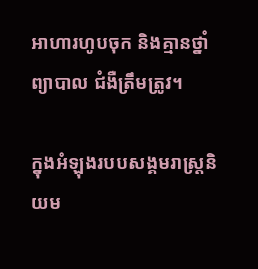អាហារហូបចុក និងគ្មានថ្នាំព្យាបាល ជំងឺត្រឹមត្រូវ។

ក្នុងអំឡុងរបបសង្គមរាស្រ្តនិយម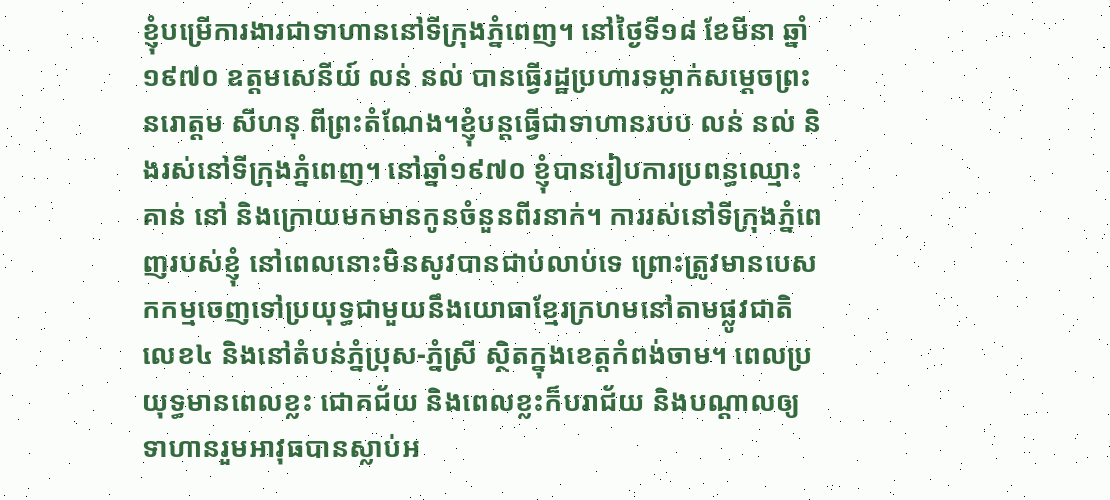ខ្ញុំបម្រើការងារជាទាហាននៅទីក្រុងភ្នំពេញ។ នៅថ្ងៃទី១៨ ខែមីនា ឆ្នាំ១៩៧០ ឧត្តមសេនីយ៍ លន់ នល់ បានធ្វើរដ្ឋប្រហារទម្លាក់សម្តេចព្រះនរោត្តម សីហនុ ពីព្រះតំណែង។ខ្ញុំបន្តធ្វើជាទាហានរបប លន់ នល់ និងរស់នៅទីក្រុងភ្នំពេញ។ នៅឆ្នាំ១៩៧០ ខ្ញុំបានរៀបការប្រពន្ធឈ្មោះ គាន់ នៅ និងក្រោយមកមានកូនចំនួនពីរនាក់។ ការរស់នៅទីក្រុងភ្នំពេញរបស់ខ្ញុំ នៅពេលនោះមិនសូវបានជាប់លាប់ទេ ព្រោះត្រូវមានបេសកកម្មចេញទៅប្រយុទ្ធជាមួយនឹងយោធាខ្មែរក្រហមនៅតាមផ្លូវជាតិលេខ៤ និងនៅតំបន់ភ្នំប្រុស-ភ្នំស្រី ស្ថិតក្នុងខេត្តកំពង់ចាម។ ពេលប្រយុទ្ធមានពេលខ្លះ ជោគជ័យ និងពេលខ្លះក៏បរាជ័យ និងបណ្តាលឲ្យទាហានរួមអាវុធបានស្លាប់អ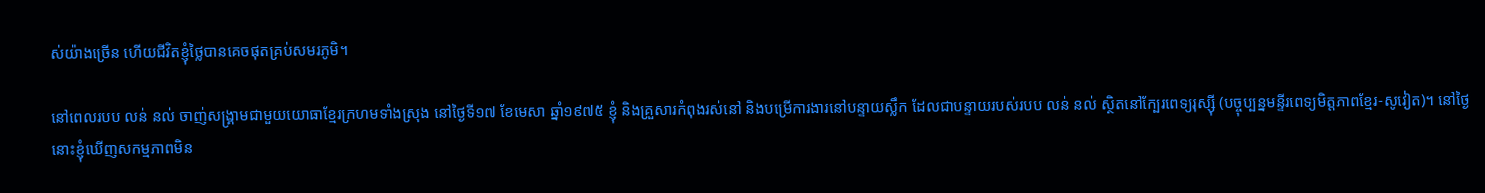ស់យ៉ាងច្រើន ហើយជីវិតខ្ញុំថ្លៃបានគេចផុតគ្រប់សមរភូមិ។

នៅពេលរបប លន់ នល់ ចាញ់សង្រ្គាមជាមួយយោធាខ្មែរក្រហមទាំងស្រុង នៅថ្ងៃទី១៧ ខែមេសា ឆ្នាំ១៩៧៥ ខ្ញុំ និងគ្រួសារកំពុងរស់នៅ និងបម្រើការងារនៅបន្ទាយស្លឹក ដែលជាបន្ទាយរបស់របប លន់ នល់ ស្ថិតនៅក្បែរពេទ្យរុស្ស៊ី (បច្ចុប្បន្នមន្ទីរពេទ្យមិត្តភាពខ្មែរ-សូវៀត)។ នៅថ្ងៃនោះខ្ញុំឃើញសកម្មភាពមិន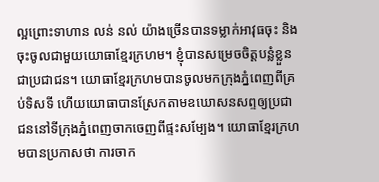ល្អព្រោះទាហាន លន់ នល់ យ៉ាងច្រើនបានទម្លាក់អាវុធចុះ និងចុះចូលជាមួយយោធាខ្មែរក្រហម។ ខ្ញុំបានសម្រេចចិត្តបន្លំខ្លួនជាប្រជាជន។ យោធាខ្មែរក្រហមបានចូលមកក្រុងភ្នំពេញពីគ្រប់ទិសទី ហើយយោធាបានស្រែកតាមឧឃោសនសព្ទឲ្យប្រជាជននៅទីក្រុងភ្នំពេញចាកចេញពីផ្ទះសម្បែង។ យោធាខ្មែរក្រហមបានប្រកាសថា ការចាក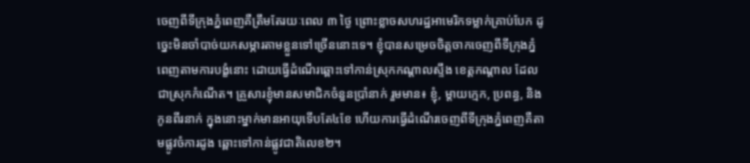ចេញពីទីក្រុងភ្នំពេញគឺត្រឹមតែរយៈពេល ៣ ថ្ងៃ ព្រោះខ្លាចសហរដ្ឋអាមេរិកទម្លាក់គ្រាប់បែក ដូច្នេះមិនចាំបាច់យកសម្ភារតាមខ្លួនទៅច្រើននោះទេ។ ខ្ញុំបានសម្រេចចិត្តចាកចេញពីទីក្រុងភ្នំពេញតាមការបង្ខំនោះ ដោយធ្វើដំណើរឆ្ពោះទៅកាន់ស្រុកកណ្តាលស្ទឹង ខេត្តកណ្តាល ដែលជាស្រុកកំណើត។ គ្រួសារខ្ញុំមានសមាជិកចំនួនប្រាំនាក់ រួមមាន៖ ខ្ញុំ, ម្តាយក្មេក, ប្រពន្ធ, និងកូនពីរនាក់ ក្នុងនោះម្នាក់មានអាយុទើបតែ៤ខែ ហើយការធ្វើដំណើរចេញពីទីក្រុងភ្នំពេញគឺតាមផ្លូវចំការដូង ឆ្ពោះទៅកាន់ផ្លូវជាតិលេខ២។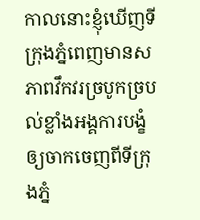កាលនោះខ្ញុំឃើញទីក្រុងភ្នំពេញមានសភាពវឹកវរច្របូកច្របល់ខ្លាំងអង្គការបង្ខំឲ្យចាកចេញពីទីក្រុងភ្នំ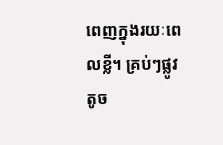ពេញក្នុងរយៈពេលខ្លី។ គ្រប់ៗផ្លូវតូច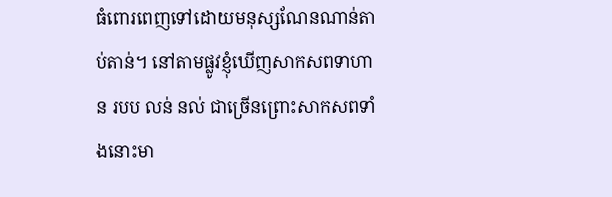ធំពោរពេញទៅដោយមនុស្សណែនណាន់តាប់តាន់។ នៅតាមផ្លូវខ្ញុំឃើញសាកសពទាហាន របប លន់ នល់ ជាច្រើនព្រោះសាកសពទាំងនោះមា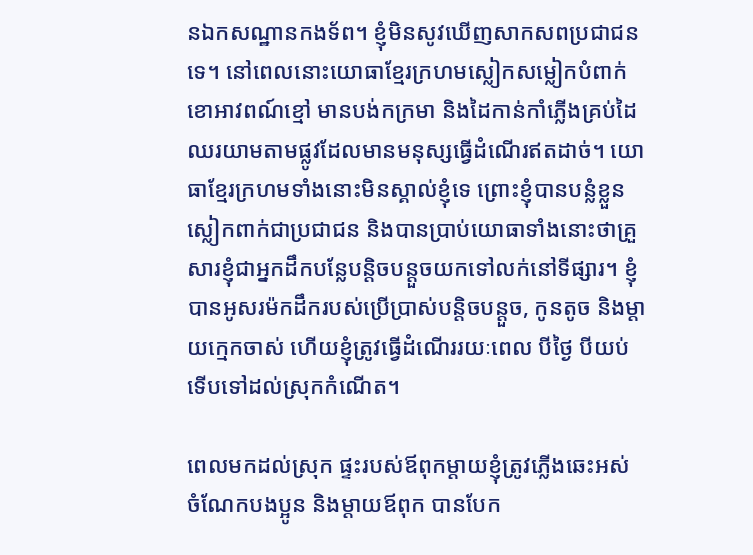នឯកសណ្ឋានកងទ័ព។ ខ្ញុំមិនសូវឃើញសាកសពប្រជាជនទេ។ នៅពេលនោះយោធាខ្មែរក្រហមស្លៀកសម្លៀកបំពាក់ខោអាវពណ៍ខ្មៅ មានបង់កក្រមា និងដៃកាន់កាំភ្លើងគ្រប់ដៃឈរយាមតាមផ្លូវដែលមានមនុស្សធ្វើដំណើរឥតដាច់។ យោធាខ្មែរក្រហមទាំងនោះមិនស្គាល់ខ្ញុំទេ ព្រោះខ្ញុំបានបន្លំខ្លួនស្លៀកពាក់ជាប្រជាជន និងបានប្រាប់យោធាទាំងនោះថាគ្រួសារខ្ញុំជាអ្នកដឹកបន្លែបន្តិចបន្តួចយកទៅលក់នៅទីផ្សារ។ ខ្ញុំបានអូសរម៉កដឹករបស់ប្រើប្រាស់បន្តិចបន្តួច, កូនតូច និងម្តាយក្មេកចាស់ ហើយខ្ញុំត្រូវធ្វើដំណើររយៈពេល បីថ្ងៃ បីយប់ ទើបទៅដល់ស្រុកកំណើត។

ពេលមកដល់ស្រុក ផ្ទះរបស់ឪពុកម្តាយខ្ញុំត្រូវភ្លើងឆេះអស់ ចំណែកបងប្អូន និងម្តាយឪពុក បានបែក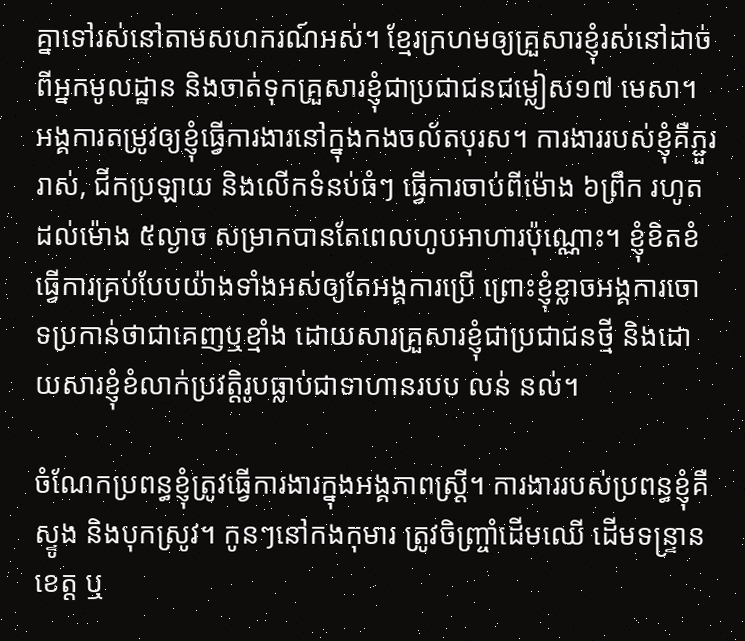គ្នាទៅរស់នៅតាមសហករណ៍អស់។ ខ្មែរក្រហមឲ្យគ្រួសារខ្ញុំរស់នៅដាច់ពីអ្នកមូលដ្ឋាន និងចាត់ទុកគ្រួសារខ្ញុំជាប្រជាជនជម្លៀស១៧ មេសា។ អង្គការតម្រូវឲ្យខ្ញុំធើ្វការងារនៅក្នុងកងចល័តបុរស។ ការងាររបស់ខ្ញុំគឺភ្ជួររាស់, ជីកប្រឡាយ និងលើកទំនប់ធំៗ ធ្វើការចាប់ពីម៉ោង ៦ព្រឹក រហូតដល់ម៉ោង ៥ល្ងាច សម្រាកបានតែពេលហូបអាហារប៉ុណ្ណោះ។ ខ្ញុំខិតខំធ្វើការគ្រប់បែបយ៉ាងទាំងអស់ឲ្យតែអង្គការប្រើ ព្រោះខ្ញុំខ្លាចអង្គការចោទប្រកាន់ថាជាគេញឬខ្មាំង ដោយសារគ្រួសារខ្ញុំជាប្រជាជនថ្មី និងដោយសារខ្ញុំខំលាក់ប្រវត្តិរូបធ្លាប់ជាទាហានរបប លន់ នល់។

ចំណែកប្រពន្ធខ្ញុំត្រូវធ្វើការងារក្នុងអង្គភាពស្រ្តី។ ការងាររបស់ប្រពន្ធខ្ញុំគឺស្ទូង និងបុកស្រូវ។ កូនៗនៅកងកុមារ ត្រូវចិញ្ច្រាំដើមឈើ ដើមទន្ទ្រានខេត្ត ឬ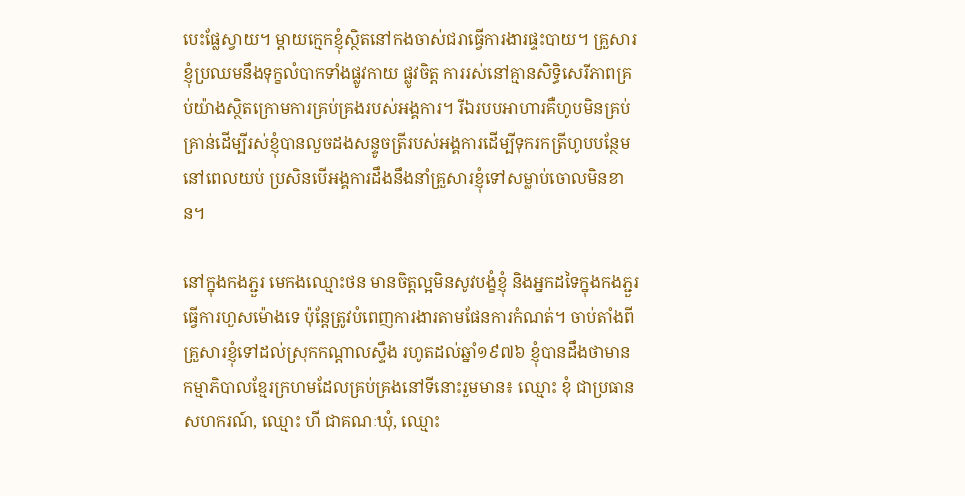បេះផ្លែស្វាយ។ ម្តាយក្មេកខ្ញុំស្ថិតនៅកងចាស់ជរាធ្វើការងារផ្ទះបាយ។ គ្រួសារខ្ញុំប្រឈមនឹងទុក្ខលំបាកទាំងផ្លូវកាយ ផ្លូវចិត្ត ការរស់នៅគ្មានសិទ្ធិសេរីភាពគ្រប់យ៉ាងស្ថិតក្រោមការគ្រប់គ្រងរបស់អង្គការ។ រីឯរបបអាហារគឺហូបមិនគ្រប់គ្រាន់ដើម្បីរស់ខ្ញុំបានលួចដងសន្ទូចត្រីរបស់អង្គការដើម្បីទុករកត្រីហូបបន្ថែមនៅពេលយប់ ប្រសិនបើអង្គការដឹងនឹងនាំគ្រួសារខ្ញុំទៅសម្លាប់ចោលមិនខាន។

នៅក្នុងកងភ្ជួរ មេកងឈ្មោះថន មានចិត្តល្អមិនសូវបង្ខំខ្ញុំ និងអ្នកដទៃក្នុងកងភ្ជួរធ្វើការហួសម៉ោងទេ ប៉ុន្តែត្រូវបំពេញការងារតាមផែនការកំណត់។ ចាប់តាំងពីគ្រួសារខ្ញុំទៅដល់ស្រុកកណ្តាលស្ទឹង រហូតដល់ឆ្នាំ១៩៧៦ ខ្ញុំបានដឹងថាមានកម្មាភិបាលខ្មែរក្រហមដែលគ្រប់គ្រងនៅទីនោះរួមមាន៖ ឈ្មោះ ខុំ ជាប្រធានសហករណ៍, ឈ្មោះ ហី ជាគណៈឃុំ, ឈ្មោះ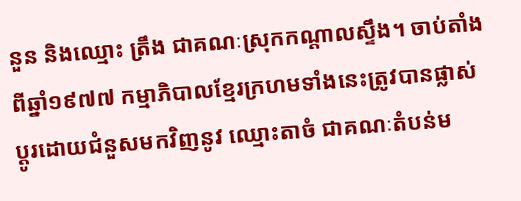នួន និងឈ្មោះ ត្រឹង ជាគណៈស្រុកកណ្តាលស្ទឹង។ ចាប់តាំងពីឆ្នាំ១៩៧៧ កម្មាភិបាលខ្មែរក្រហមទាំងនេះត្រូវបានផ្លាស់ប្តូរដោយជំនួសមកវិញនូវ ឈ្មោះតាចំ ជាគណៈតំបន់ម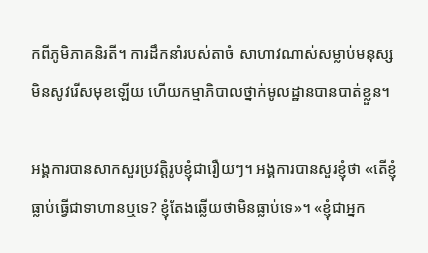កពីភូមិភាគនិរតី។ ការដឹកនាំរបស់តាចំ សាហាវណាស់សម្លាប់មនុស្សមិនសូវរើសមុខឡើយ ហើយកម្មាភិបាលថ្នាក់មូលដ្ឋានបានបាត់ខ្លួន។

អង្គការបានសាកសួរប្រវត្តិរូបខ្ញុំជារឿយៗ។ អង្គការបានសួរខ្ញុំថា «តើខ្ញុំធ្លាប់ធ្វើជាទាហានឬទេ? ខ្ញុំតែងឆ្លើយថាមិនធ្លាប់ទេ»។ «ខ្ញុំជាអ្នក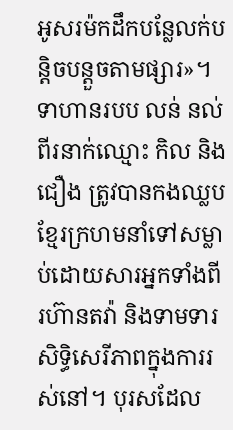អូសរម៉កដឹកបន្លែលក់បន្តិចបន្តួចតាមផ្សារ»។ ទាហានរបប លន់ នល់ ពីរនាក់ឈ្មោះ កិល និង ជឿង ត្រូវបានកងឈ្លបខ្មែរក្រហមនាំទៅសម្លាប់ដោយសារអ្នកទាំងពីរហ៊ានតវ៉ា និងទាមទារសិទ្ធិសេរីភាពក្នុងការរស់នៅ។ បុរសដែល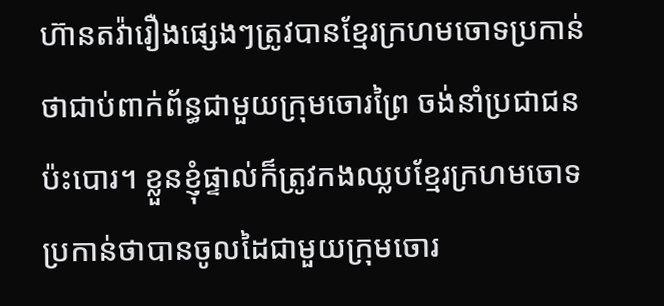ហ៊ានតវ៉ារឿងផ្សេងៗត្រូវបានខ្មែរក្រហមចោទប្រកាន់ថាជាប់ពាក់ព័ន្ធជាមួយក្រុមចោរព្រៃ ចង់នាំប្រជាជនប៉ះបោរ។ ខ្លួនខ្ញុំផ្ទាល់ក៏ត្រូវកងឈ្លបខ្មែរក្រហមចោទប្រកាន់ថាបានចូលដៃជាមួយក្រុមចោរ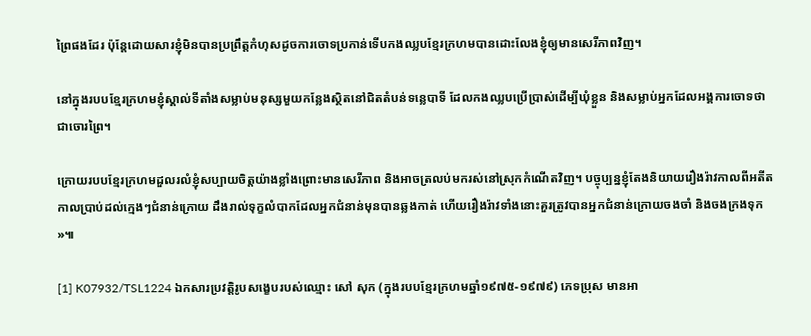ព្រៃផងដែរ ប៉ុន្តែដោយសារខ្ញុំមិនបានប្រព្រឹត្តកំហុសដូចការចោទប្រកាន់ទើបកងឈ្លបខ្មែរក្រហមបានដោះលែងខ្ញុំឲ្យមានសេរីភាពវិញ។

នៅក្នុងរបបខ្មែរក្រហមខ្ញុំស្គាល់ទីតាំងសម្លាប់មនុស្សមួយកន្លែងស្ថិតនៅជិតតំបន់ទន្លេបាទី ដែលកងឈ្លបប្រើប្រាស់ដើម្បីឃុំខ្លួន និងសម្លាប់អ្នកដែលអង្គការចោទថាជាចោរព្រៃ។

ក្រោយរបបខ្មែរក្រហមដួលរលំខ្ញុំសប្បាយចិត្តយ៉ាងខ្លាំងព្រោះមានសេរីភាព និងអាចត្រលប់មករស់នៅស្រុកកំណើតវិញ។ បច្ចុប្បន្នខ្ញុំតែងនិយាយរឿងរ៉ាវកាលពីអតីតកាលប្រាប់ដល់ក្មេងៗជំនាន់ក្រោយ ដឹងរាល់ទុក្ខលំបាកដែលអ្នកជំនាន់មុនបានឆ្លងកាត់ ហើយរឿងរ៉ាវទាំងនោះគួរត្រូវបានអ្នកជំនាន់ក្រោយចងចាំ និងចងក្រងទុក»៕

[1] K07932/TSL1224 ឯកសារប្រវត្តិរូបសង្ខេបរបស់ឈ្មោះ សៅ សុក (ក្នុងរបបខ្មែរក្រហមឆ្នាំ១៩៧៥-១៩៧៩) ភេទប្រុស មានអា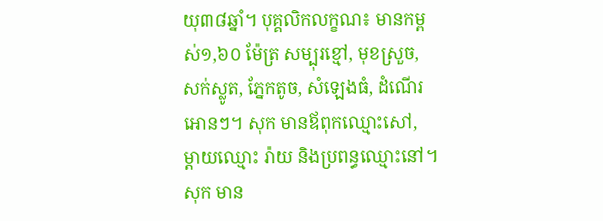យុ៣៨ឆ្នាំ។ បុគ្គលិកលក្ខណ៖ មានកម្ពស់១,៦០ ម៉ែត្រ សម្បុរខ្មៅ, មុខស្រួច, សក់ស្លូត, ភ្នែកតូច, សំឡេងធំ, ដំណើរអោនៗ។ សុក មានឪពុកឈ្មោះសៅ, ម្តាយឈ្មោះ រ៉ាយ និងប្រពន្ធឈ្មោះនៅ។ សុក មាន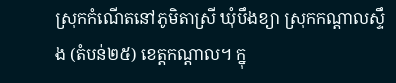ស្រុកកំណើតនៅភូមិតាស្រី ឃុំបឹងខ្យា ស្រុកកណ្តាលស្ទឹង (តំបន់២៥) ខេត្តកណ្តាល។ ក្នុ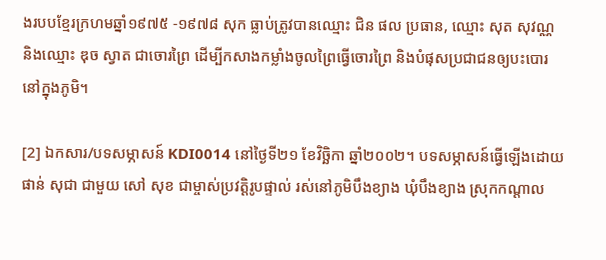ងរបបខ្មែរក្រហមឆ្នាំ១៩៧៥ -១៩៧៨ សុក ធ្លាប់ត្រូវបានឈ្មោះ ជិន ផល ប្រធាន, ឈ្មោះ សុត សុវណ្ណ និងឈ្មោះ ឌុច ស្វាត ជាចោរព្រៃ ដើម្បីកសាងកម្លាំងចូលព្រៃធ្វើចោរព្រៃ និងបំផុសប្រជាជនឲ្យបះបោរនៅក្នុងភូមិ។

[2] ឯកសារ/បទសម្ភាសន៍ KDI0014 នៅថ្ងៃទី២១ ខែវិច្ឆិកា ឆ្នាំ២០០២។ បទសម្ភាសន៍ធ្វើឡើងដោយ ផាន់ សុជា ជាមួយ សៅ សុខ ជាម្ចាស់ប្រវត្តិរូបផ្ទាល់ រស់នៅភូមិបឹងខ្យាង ឃុំបឹងខ្យាង ស្រុកកណ្តាល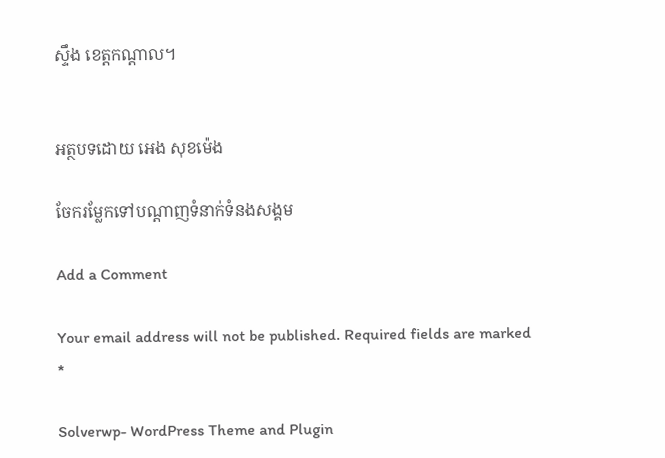ស្ទឹង ខេត្តកណ្តាល។


អត្ថបទដោយ អេង សុខម៉េង

ចែករម្លែកទៅបណ្តាញទំនាក់ទំនងសង្គម

Add a Comment

Your email address will not be published. Required fields are marked *

Solverwp- WordPress Theme and Plugin